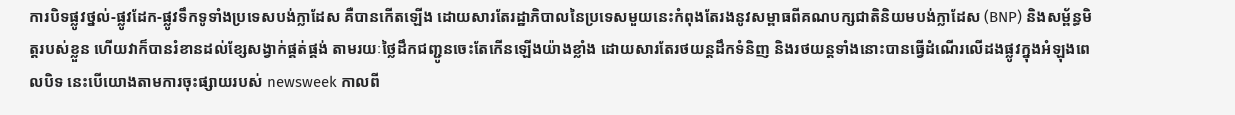ការបិទផ្លូវថ្នល់-ផ្លូវដែក-ផ្លូវទឹកទូទាំងប្រទេសបង់ក្លាដែស គឺបានកើតឡើង ដោយសារតែរដ្ឋាភិបាលនៃប្រទេសមួយនេះកំពុងតែរងនូវសម្ពាធពីគណបក្សជាតិនិយមបង់ក្លាដែស (BNP) និងសម្ព័ន្ធមិត្តរបស់ខ្លួន ហើយវាក៏បានរំខានដល់ខ្សែសង្វាក់ផ្គត់ផ្គង់ តាមរយៈថ្លៃដឹកជញ្ជូនចេះតែកើនឡើងយ៉ាងខ្លាំង ដោយសារតែរថយន្តដឹកទំនិញ និងរថយន្តទាំងនោះបានធ្វើដំណើរលើដងផ្លូវក្នុងអំឡុងពេលបិទ នេះបើយោងតាមការចុះផ្សាយរបស់ newsweek កាលពី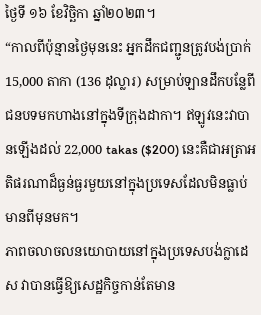ថ្ងៃទី ១៦ ខែវិច្ឆិកា ឆ្នាំ២០២៣។
“កាលពីប៉ុន្មានថ្ងៃមុននេះ អ្នកដឹកជញ្ជូនត្រូវបង់ប្រាក់ 15,000 តាកា (136 ដុល្លារ) សម្រាប់ឡានដឹកបន្លែពីជនបទមកហាងនៅក្នុងទីក្រុងដាកា។ ឥឡូវនេះវាបានឡើងដល់ 22,000 takas ($200) នេះគឺជាអត្រាអតិផរណាដ៏ធ្ងន់ធ្ងរមួយនៅក្នុងប្រទេសដែលមិនធ្លាប់មានពីមុនមក។
ភាពចលាចលនយោបាយនៅក្នុងប្រទេសបង់ក្លាដេស វាបានធ្វើឱ្យសេដ្ឋកិច្ចកាន់តែមាន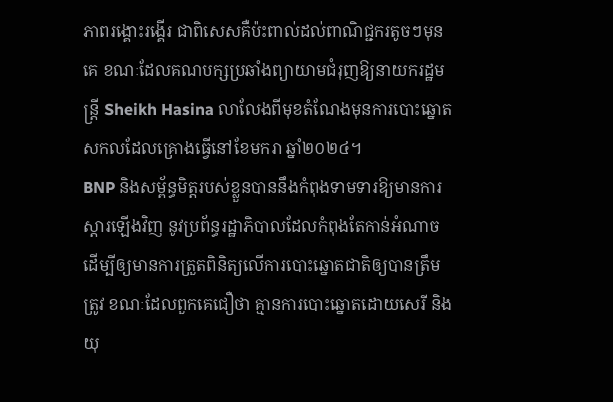ភាពរង្គោះរង្គើរ ជាពិសេសគឺប៉ះពាល់ដល់ពាណិជ្ជករតូចៗមុនគេ ខណៈដែលគណបក្សប្រឆាំងព្យាយាមជំរុញឱ្យនាយករដ្ឋមន្ត្រី Sheikh Hasina លាលែងពីមុខតំណែងមុនការបោះឆ្នោតសកលដែលគ្រោងធ្វើនៅខែមករា ឆ្នាំ២០២៤។
BNP និងសម្ព័ន្ធមិត្តរបស់ខ្លួនបាននឹងកំពុងទាមទារឱ្យមានការស្ដារឡើងវិញ នូវប្រព័ន្ធរដ្ឋាភិបាលដែលកំពុងតែកាន់អំណាច ដើម្បីឲ្យមានការត្រួតពិនិត្យលើការបោះឆ្នោតជាតិឲ្យបានត្រឹមត្រូវ ខណៈដែលពួកគេជឿថា គ្មានការបោះឆ្នោតដោយសេរី និងយុ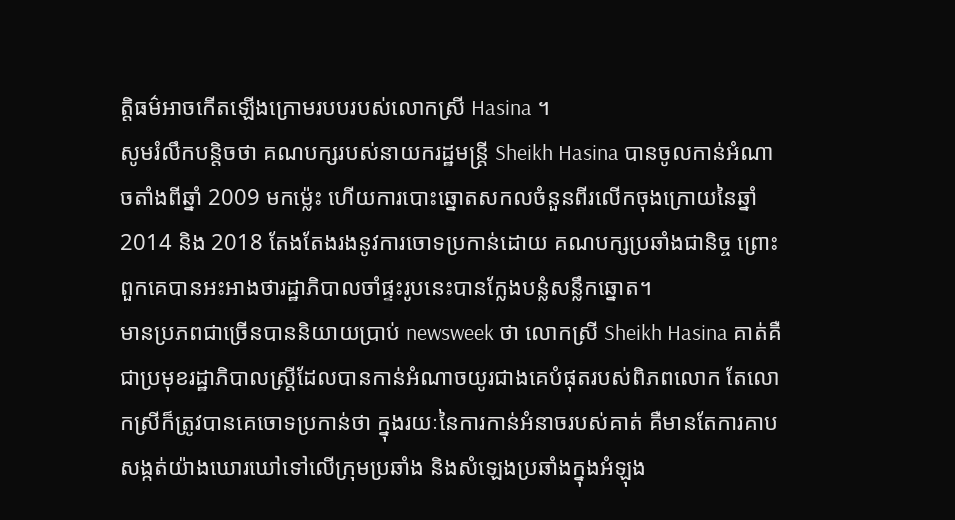ត្តិធម៌អាចកើតឡើងក្រោមរបបរបស់លោកស្រី Hasina ។
សូមរំលឹកបន្តិចថា គណបក្សរបស់នាយករដ្ឋមន្ត្រី Sheikh Hasina បានចូលកាន់អំណាចតាំងពីឆ្នាំ 2009 មកម្ល៉េះ ហើយការបោះឆ្នោតសកលចំនួនពីរលើកចុងក្រោយនៃឆ្នាំ 2014 និង 2018 តែងតែងរងនូវការចោទប្រកាន់ដោយ គណបក្សប្រឆាំងជានិច្ច ព្រោះពួកគេបានអះអាងថារដ្ឋាភិបាលចាំផ្ទះរូបនេះបានក្លែងបន្លំសន្លឹកឆ្នោត។
មានប្រភពជាច្រើនបាននិយាយប្រាប់ newsweek ថា លោកស្រី Sheikh Hasina គាត់គឺជាប្រមុខរដ្ឋាភិបាលស្ត្រីដែលបានកាន់អំណាចយូរជាងគេបំផុតរបស់ពិភពលោក តែលោកស្រីក៏ត្រូវបានគេចោទប្រកាន់ថា ក្នុងរយៈនៃការកាន់អំនាចរបស់គាត់ គឺមានតែការគាបសង្កត់យ៉ាងឃោរឃៅទៅលើក្រុមប្រឆាំង និងសំឡេងប្រឆាំងក្នុងអំឡុង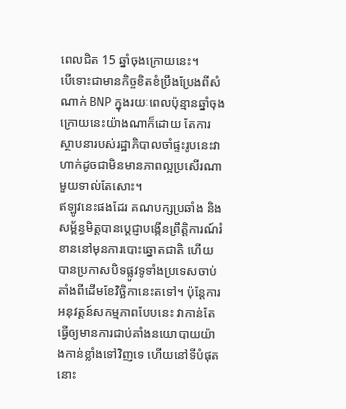ពេលជិត 15 ឆ្នាំចុងក្រោយនេះ។
បើទោះជាមានកិច្ចខិតខំប្រឹងប្រែងពីសំណាក់ BNP ក្នុងរយៈពេលប៉ុន្មានឆ្នាំចុងក្រោយនេះយ៉ាងណាក៏ដោយ តែការស្ថាបនារបស់រដ្ឋាភិបាលចាំផ្ទះរូបនេះវាហាក់ដូចជាមិនមានភាពល្អប្រសើរណាមួយទាល់តែសោះ។
ឥឡូវនេះផងដែរ គណបក្សប្រឆាំង និងសម្ព័ន្ធមិត្តបានប្តេជ្ញាបង្កើនព្រឹត្តិការណ៍រំខាននៅមុនការបោះឆ្នោតជាតិ ហើយបានប្រកាសបិទផ្លូវទូទាំងប្រទេសចាប់តាំងពីដើមខែវិច្ឆិកានេះតទៅ។ ប៉ុន្តែការអនុវត្តន៍សកម្មភាពបែបនេះ វាកាន់តែធ្វើឲ្យមានការជាប់គាំងនយោបាយយ៉ាងកាន់ខ្លាំងទៅវិញទេ ហើយនៅទីបំផុតនោះ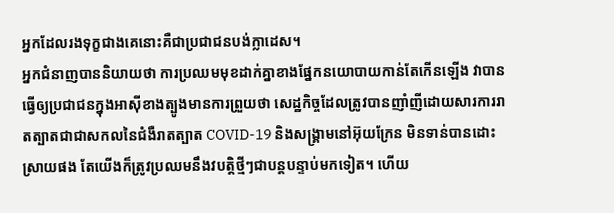អ្នកដែលរងទុក្ខជាងគេនោះគឺជាប្រជាជនបង់ក្លាដេស។
អ្នកជំនាញបាននិយាយថា ការប្រឈមមុខដាក់គ្នាខាងផ្នែកនយោបាយកាន់តែកើនឡើង វាបានធ្វើឲ្យប្រជាជនក្នុងអាស៊ីខាងត្បូងមានការព្រួយថា សេដ្ឋកិច្ចដែលត្រូវបានញាំញីដោយសារការរាតត្បាតជាជាសកលនៃជំងឺរាតត្បាត COVID-19 និងសង្គ្រាមនៅអ៊ុយក្រែន មិនទាន់បានដោះស្រាយផង តែយើងក៏ត្រូវប្រឈមនឹងវបត្តិថ្មីៗជាបន្តបន្ទាប់មកទៀត។ ហើយ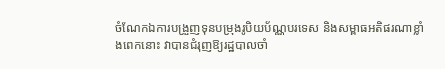ចំណែកឯការបង្រួញទុនបម្រុងរូបិយប័ណ្ណបរទេស និងសម្ពាធអតិផរណាខ្លាំងពេកនោះ វាបានជំរុញឱ្យរដ្ឋបាលចាំ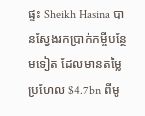ផ្ទះ Sheikh Hasina បានស្វែងរកប្រាក់កម្ចីបន្ថែមទៀត ដែលមានតម្លៃប្រហែល $4.7bn ពីមូ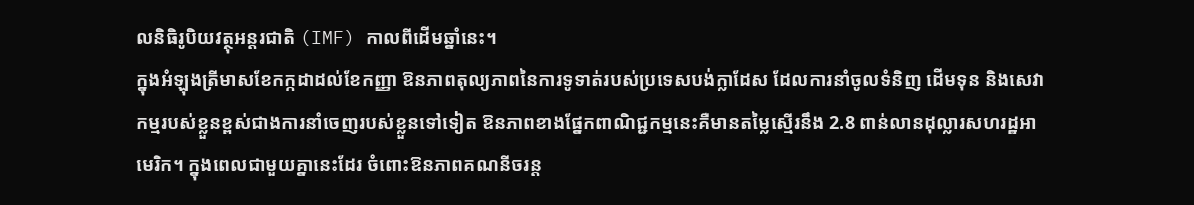លនិធិរូបិយវត្ថុអន្តរជាតិ (IMF) កាលពីដើមឆ្នាំនេះ។
ក្នុងអំឡុងត្រីមាសខែកក្កដាដល់ខែកញ្ញា ឱនភាពតុល្យភាពនៃការទូទាត់របស់ប្រទេសបង់ក្លាដែស ដែលការនាំចូលទំនិញ ដើមទុន និងសេវាកម្មរបស់ខ្លួនខ្ពស់ជាងការនាំចេញរបស់ខ្លួនទៅទៀត ឱនភាពខាងផ្នែកពាណិជ្ជកម្មនេះគឺមានតម្លៃស្មើរនឹង 2.8 ពាន់លានដុល្លារសហរដ្ឋអាមេរិក។ ក្នុងពេលជាមួយគ្នានេះដែរ ចំពោះឱនភាពគណនីចរន្ត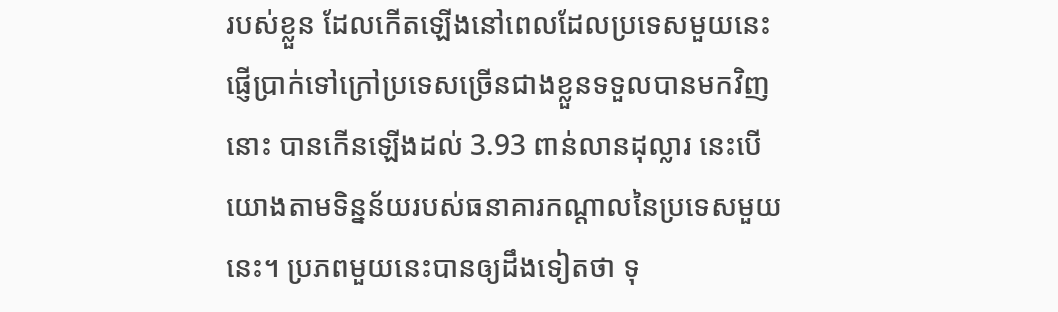របស់ខ្លួន ដែលកើតឡើងនៅពេលដែលប្រទេសមួយនេះផ្ញើប្រាក់ទៅក្រៅប្រទេសច្រើនជាងខ្លួនទទួលបានមកវិញនោះ បានកើនឡើងដល់ 3.93 ពាន់លានដុល្លារ នេះបើយោងតាមទិន្នន័យរបស់ធនាគារកណ្តាលនៃប្រទេសមួយនេះ។ ប្រភពមួយនេះបានឲ្យដឹងទៀតថា ទុ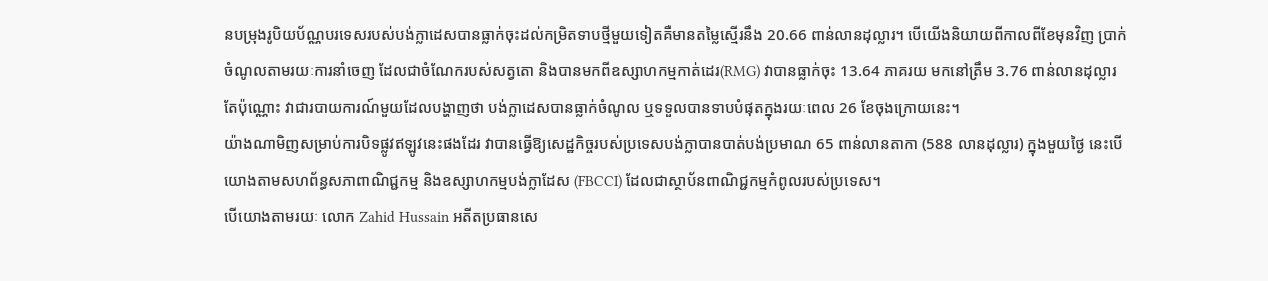នបម្រុងរូបិយប័ណ្ណបរទេសរបស់បង់ក្លាដេសបានធ្លាក់ចុះដល់កម្រិតទាបថ្មីមួយទៀតគឺមានតម្លៃស្មើរនឹង 20.66 ពាន់លានដុល្លារ។ បើយើងនិយាយពីកាលពីខែមុនវិញ ប្រាក់ចំណូលតាមរយៈការនាំចេញ ដែលជាចំណែករបស់សត្វតោ និងបានមកពីឧស្សាហកម្មកាត់ដេរ(RMG) វាបានធ្លាក់ចុះ 13.64 ភាគរយ មកនៅត្រឹម 3.76 ពាន់លានដុល្លារតែប៉ុណ្ណោះ វាជារបាយការណ៍មួយដែលបង្ហាញថា បង់ក្លាដេសបានធ្លាក់ចំណូល ឬទទួលបានទាបបំផុតក្នុងរយៈពេល 26 ខែចុងក្រោយនេះ។
យ៉ាងណាមិញសម្រាប់ការបិទផ្លូវឥឡូវនេះផងដែរ វាបានធ្វើឱ្យសេដ្ឋកិច្ចរបស់ប្រទេសបង់ក្លាបានបាត់បង់ប្រមាណ 65 ពាន់លានតាកា (588 លានដុល្លារ) ក្នុងមួយថ្ងៃ នេះបើយោងតាមសហព័ន្ធសភាពាណិជ្ជកម្ម និងឧស្សាហកម្មបង់ក្លាដែស (FBCCI) ដែលជាស្ថាប័នពាណិជ្ជកម្មកំពូលរបស់ប្រទេស។
បើយោងតាមរយៈ លោក Zahid Hussain អតីតប្រធានសេ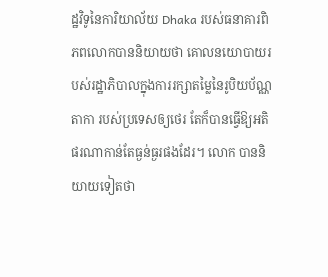ដ្ឋវិទូនៃការិយាល័យ Dhaka របស់ធនាគារពិភពលោកបាននិយាយថា គោលនយោបាយរបស់រដ្ឋាភិបាលក្នុងការរក្សាតម្លៃនៃរូបិយប័ណ្ណតាកា របស់ប្រទេសឲ្យថេរ តែក៏បានធ្វើឱ្យអតិផរណាកាន់តែធ្ងន់ធ្ងរផងដែរ។ លោក បាននិយាយទៀតថា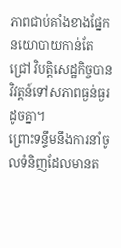ភាពជាប់គាំងខាងផ្នែកនយោបាយកាន់តែជ្រៅ វិបត្តិសេដ្ឋកិច្ចបានវិវត្តន៍ទៅសភាពធ្ងន់ធ្ងរដូចគ្នា។
ព្រោះទន្ទឹមនឹងការនាំចូលទំនិញដែលមានត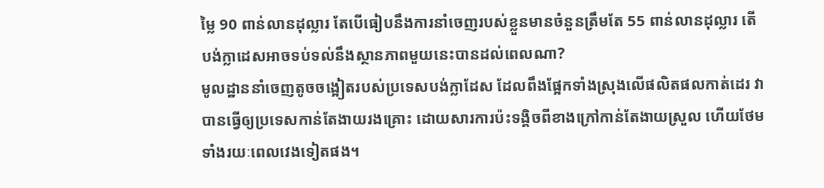ម្លៃ 90 ពាន់លានដុល្លារ តែបើធៀបនឹងការនាំចេញរបស់ខ្លួនមានចំនួនត្រឹមតែ 55 ពាន់លានដុល្លារ តើបង់ក្លាដេសអាចទប់ទល់នឹងស្ថានភាពមួយនេះបានដល់ពេលណា?
មូលដ្ឋាននាំចេញតូចចង្អៀតរបស់ប្រទេសបង់ក្លាដែស ដែលពឹងផ្អែកទាំងស្រុងលើផលិតផលកាត់ដេរ វាបានធ្វើឲ្យប្រទេសកាន់តែងាយរងគ្រោះ ដោយសារការប៉ះទង្គិចពីខាងក្រៅកាន់តែងាយស្រួល ហើយថែមទាំងរយៈពេលវេងទៀតផង។